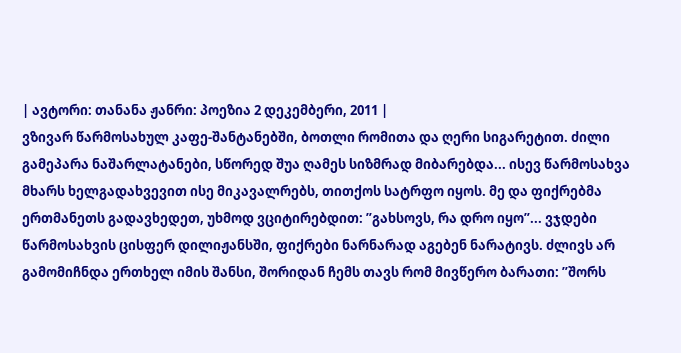| ავტორი: თანანა ჟანრი: პოეზია 2 დეკემბერი, 2011 |
ვზივარ წარმოსახულ კაფე-შანტანებში, ბოთლი რომითა და ღერი სიგარეტით. ძილი გამეპარა ნაშარლატანები, სწორედ შუა ღამეს სიზმრად მიბარებდა... ისევ წარმოსახვა მხარს ხელგადახვევით ისე მიკავალრებს, თითქოს სატრფო იყოს. მე და ფიქრებმა ერთმანეთს გადავხედეთ, უხმოდ ვციტირებდით: ”გახსოვს, რა დრო იყო”... ვჯდები წარმოსახვის ცისფერ დილიჟანსში, ფიქრები ნარნარად აგებენ ნარატივს. ძლივს არ გამომიჩნდა ერთხელ იმის შანსი, შორიდან ჩემს თავს რომ მივწერო ბარათი: ”შორს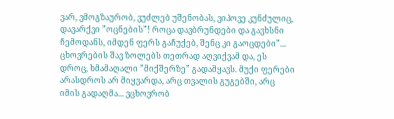ვარ, ვმოგზაურობ, ვუძლებ უშენობას, ვიპოვე კუნძულიც, დავარქვი ”ოცნების”! როცა დავბრუნდები და გავხსნი ჩემოდანს, იმდენ ფერს გაჩუქებ, შენც კი გაოცდები”... ცხოვრების შავ ზოლებს თეთრად აღვიქვამ და, ეს დროც, ხმამაღალი ”მიქშერზე” გადამყავს. მუქი ფერები არასდროს არ მიყვარდა, არც თვალის გუგებში, არც იმის გადაღმა... ვცხოვრობ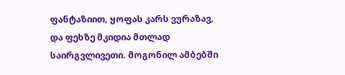ფანტაზიით, ყოფას კარს ვურაზავ, და ფეხზე მკიდია მთლად საირგვლივეთი. მოგონილ ამბებში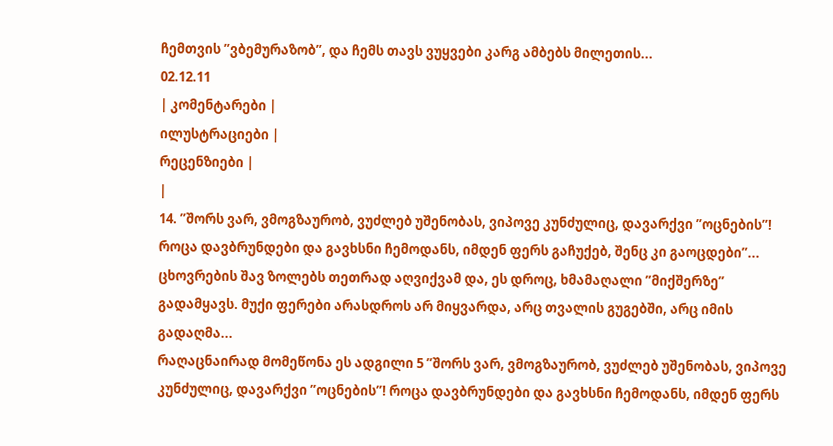ჩემთვის ”ვბემურაზობ”, და ჩემს თავს ვუყვები კარგ ამბებს მილეთის...
02.12.11
| კომენტარები |
ილუსტრაციები |
რეცენზიები |
|
14. ”შორს ვარ, ვმოგზაურობ, ვუძლებ უშენობას, ვიპოვე კუნძულიც, დავარქვი ”ოცნების”! როცა დავბრუნდები და გავხსნი ჩემოდანს, იმდენ ფერს გაჩუქებ, შენც კი გაოცდები”... ცხოვრების შავ ზოლებს თეთრად აღვიქვამ და, ეს დროც, ხმამაღალი ”მიქშერზე” გადამყავს. მუქი ფერები არასდროს არ მიყვარდა, არც თვალის გუგებში, არც იმის გადაღმა...
რაღაცნაირად მომეწონა ეს ადგილი 5 ”შორს ვარ, ვმოგზაურობ, ვუძლებ უშენობას, ვიპოვე კუნძულიც, დავარქვი ”ოცნების”! როცა დავბრუნდები და გავხსნი ჩემოდანს, იმდენ ფერს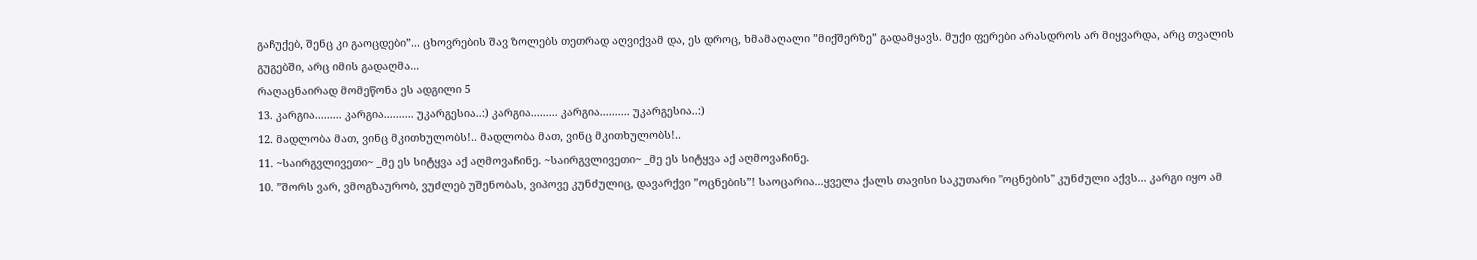გაჩუქებ, შენც კი გაოცდები”... ცხოვრების შავ ზოლებს თეთრად აღვიქვამ და, ეს დროც, ხმამაღალი ”მიქშერზე” გადამყავს. მუქი ფერები არასდროს არ მიყვარდა, არც თვალის გუგებში, არც იმის გადაღმა...
რაღაცნაირად მომეწონა ეს ადგილი 5
13. კარგია......... კარგია.......... უკარგესია..:) კარგია......... კარგია.......... უკარგესია..:)
12. მადლობა მათ, ვინც მკითხულობს!.. მადლობა მათ, ვინც მკითხულობს!..
11. ~საირგვლივეთი~ _მე ეს სიტყვა აქ აღმოვაჩინე. ~საირგვლივეთი~ _მე ეს სიტყვა აქ აღმოვაჩინე.
10. ”შორს ვარ, ვმოგზაურობ, ვუძლებ უშენობას, ვიპოვე კუნძულიც, დავარქვი ”ოცნების”! საოცარია...ყველა ქალს თავისი საკუთარი "ოცნების" კუნძული აქვს... კარგი იყო ამ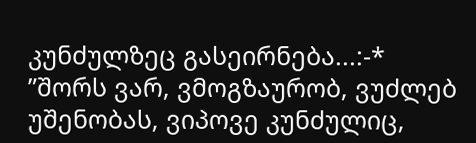კუნძულზეც გასეირნება...:-* ”შორს ვარ, ვმოგზაურობ, ვუძლებ უშენობას, ვიპოვე კუნძულიც,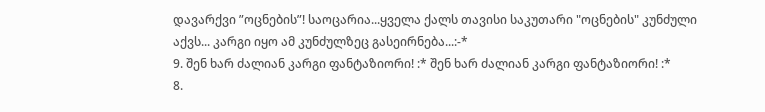დავარქვი ”ოცნების”! საოცარია...ყველა ქალს თავისი საკუთარი "ოცნების" კუნძული აქვს... კარგი იყო ამ კუნძულზეც გასეირნება...:-*
9. შენ ხარ ძალიან კარგი ფანტაზიორი! :* შენ ხარ ძალიან კარგი ფანტაზიორი! :*
8.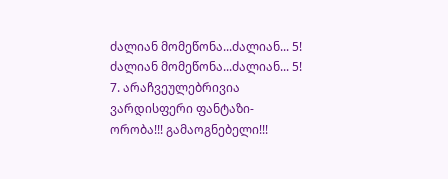ძალიან მომეწონა...ძალიან... 5! ძალიან მომეწონა...ძალიან... 5!
7. არაჩვეულებრივია ვარდისფერი ფანტაზი-ორობა!!! გამაოგნებელი!!!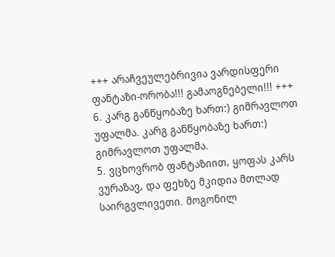+++ არაჩვეულებრივია ვარდისფერი ფანტაზი-ორობა!!! გამაოგნებელი!!! +++
6. კარგ განწყობაზე ხართ:) გიმრავლოთ უფალმა. კარგ განწყობაზე ხართ:) გიმრავლოთ უფალმა.
5. ვცხოვრობ ფანტაზიით, ყოფას კარს ვურაზავ, და ფეხზე მკიდია მთლად საირგვლივეთი. მოგონილ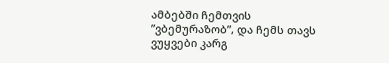ამბებში ჩემთვის ”ვბემურაზობ”, და ჩემს თავს ვუყვები კარგ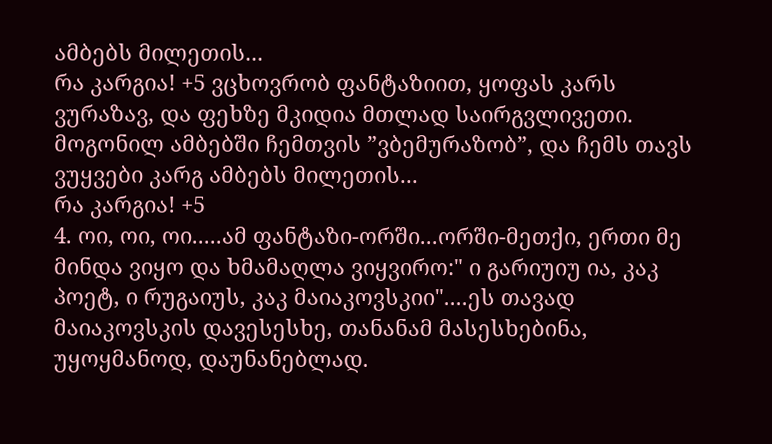ამბებს მილეთის...
რა კარგია! +5 ვცხოვრობ ფანტაზიით, ყოფას კარს ვურაზავ, და ფეხზე მკიდია მთლად საირგვლივეთი. მოგონილ ამბებში ჩემთვის ”ვბემურაზობ”, და ჩემს თავს ვუყვები კარგ ამბებს მილეთის...
რა კარგია! +5
4. ოი, ოი, ოი.....ამ ფანტაზი-ორში...ორში-მეთქი, ერთი მე მინდა ვიყო და ხმამაღლა ვიყვირო:" ი გარიუიუ ია, კაკ პოეტ, ი რუგაიუს, კაკ მაიაკოვსკიი"....ეს თავად მაიაკოვსკის დავესესხე, თანანამ მასესხებინა, უყოყმანოდ, დაუნანებლად.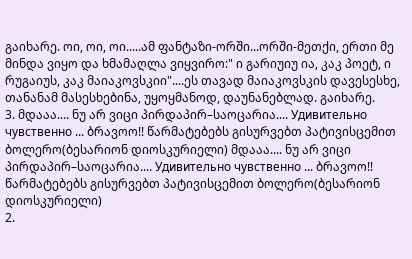გაიხარე. ოი, ოი, ოი.....ამ ფანტაზი-ორში...ორში-მეთქი, ერთი მე მინდა ვიყო და ხმამაღლა ვიყვირო:" ი გარიუიუ ია, კაკ პოეტ, ი რუგაიუს, კაკ მაიაკოვსკიი"....ეს თავად მაიაკოვსკის დავესესხე, თანანამ მასესხებინა, უყოყმანოდ, დაუნანებლად. გაიხარე.
3. მდააა.... ნუ არ ვიცი პირდაპირ–საოცარია.... Удивительно чувственно ... ბრავოო!! წარმატებებს გისურვებთ პატივისცემით ბოლერო(ბესარიონ დიოსკურიელი) მდააა.... ნუ არ ვიცი პირდაპირ–საოცარია.... Удивительно чувственно ... ბრავოო!! წარმატებებს გისურვებთ პატივისცემით ბოლერო(ბესარიონ დიოსკურიელი)
2.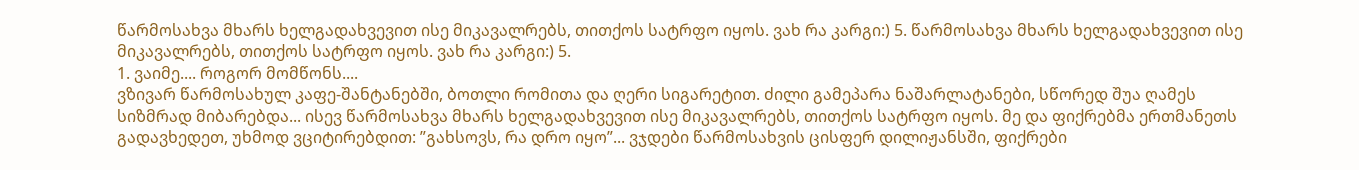წარმოსახვა მხარს ხელგადახვევით ისე მიკავალრებს, თითქოს სატრფო იყოს. ვახ რა კარგი:) 5. წარმოსახვა მხარს ხელგადახვევით ისე მიკავალრებს, თითქოს სატრფო იყოს. ვახ რა კარგი:) 5.
1. ვაიმე.... როგორ მომწონს....
ვზივარ წარმოსახულ კაფე-შანტანებში, ბოთლი რომითა და ღერი სიგარეტით. ძილი გამეპარა ნაშარლატანები, სწორედ შუა ღამეს სიზმრად მიბარებდა... ისევ წარმოსახვა მხარს ხელგადახვევით ისე მიკავალრებს, თითქოს სატრფო იყოს. მე და ფიქრებმა ერთმანეთს გადავხედეთ, უხმოდ ვციტირებდით: ”გახსოვს, რა დრო იყო”... ვჯდები წარმოსახვის ცისფერ დილიჟანსში, ფიქრები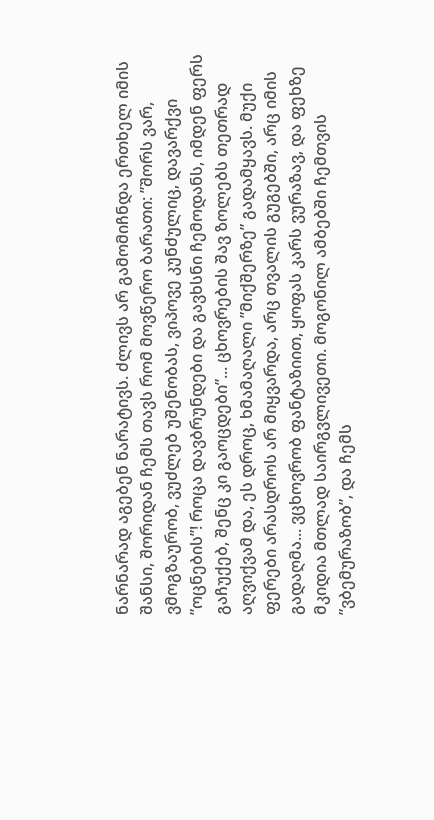ნარნარად აგებენ ნარატივს. ძლივს არ გამომიჩნდა ერთხელ იმის შანსი, შორიდან ჩემს თავს რომ მოვწერო ბარათი: ”შორს ვარ, ვმოგზაურობ, ვუძლებ უშენობას, ვიპოვე კუნძულიც, დავარქვი ”ოცნების”! როცა დავბრუნდები და გავხსნი ჩემოდანს, იმდენ ფერს გაჩუქებ, შენც კი გაოცდები”... ცხოვრების შავ ზოლებს თეთრად აღვიქვამ და, ეს დროც, ხმამაღალი ”მიქშერზე” გადამყავს. მუქი ფერები არასდროს არ მიყვარდა, არც თვალის გუგებში, არც იმის გადაღმა... ვცხოვრობ ფანტაზიით, ყოფას კარს ვურაზავ, და ფეხზე მკიდია მთლად საირგვლივეთი. მოგონილ ამბებში ჩემთვის ”ვბემურაზობ”, და ჩემს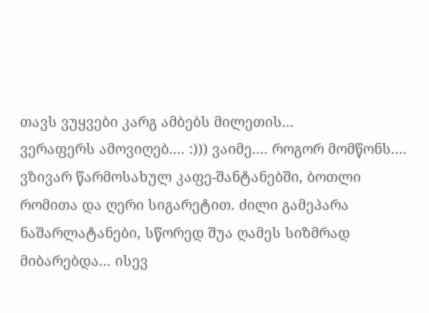თავს ვუყვები კარგ ამბებს მილეთის...
ვერაფერს ამოვიღებ.... :))) ვაიმე.... როგორ მომწონს....
ვზივარ წარმოსახულ კაფე-შანტანებში, ბოთლი რომითა და ღერი სიგარეტით. ძილი გამეპარა ნაშარლატანები, სწორედ შუა ღამეს სიზმრად მიბარებდა... ისევ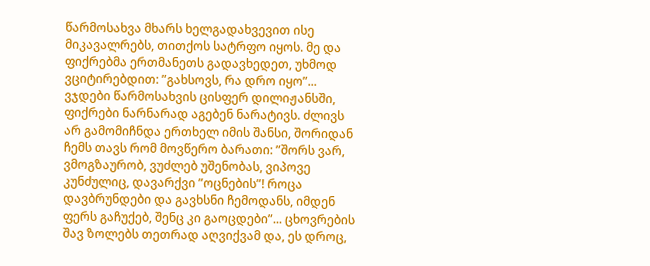წარმოსახვა მხარს ხელგადახვევით ისე მიკავალრებს, თითქოს სატრფო იყოს. მე და ფიქრებმა ერთმანეთს გადავხედეთ, უხმოდ ვციტირებდით: ”გახსოვს, რა დრო იყო”... ვჯდები წარმოსახვის ცისფერ დილიჟანსში, ფიქრები ნარნარად აგებენ ნარატივს. ძლივს არ გამომიჩნდა ერთხელ იმის შანსი, შორიდან ჩემს თავს რომ მოვწერო ბარათი: ”შორს ვარ, ვმოგზაურობ, ვუძლებ უშენობას, ვიპოვე კუნძულიც, დავარქვი ”ოცნების”! როცა დავბრუნდები და გავხსნი ჩემოდანს, იმდენ ფერს გაჩუქებ, შენც კი გაოცდები”... ცხოვრების შავ ზოლებს თეთრად აღვიქვამ და, ეს დროც,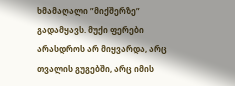ხმამაღალი ”მიქშერზე” გადამყავს. მუქი ფერები არასდროს არ მიყვარდა, არც თვალის გუგებში, არც იმის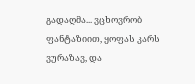გადაღმა... ვცხოვრობ ფანტაზიით, ყოფას კარს ვურაზავ, და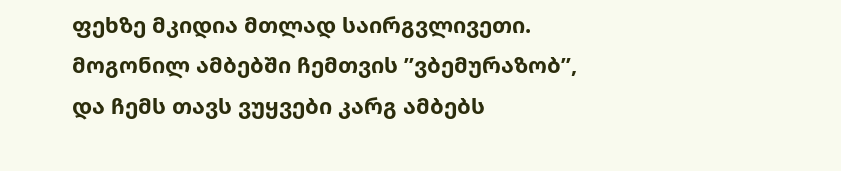ფეხზე მკიდია მთლად საირგვლივეთი. მოგონილ ამბებში ჩემთვის ”ვბემურაზობ”, და ჩემს თავს ვუყვები კარგ ამბებს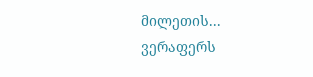მილეთის...
ვერაფერს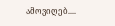ამოვიღებ....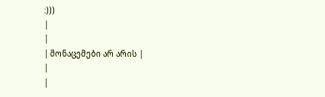:)))
|
|
| მონაცემები არ არის |
|
|